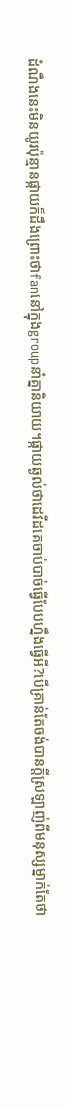ដំណឹងនេះមិនយូរប៉ុន្មានផ្កាយក៏ដឹងព្រោះថាfanនៅក្នុងgroupនាំគ្នានិយាយ។ផ្កាយឆ្ងល់ថាដេវីដគេចាប់បាច់ធ្វើបែបហ្នឹងធ្វើអី?បើគ្រាន់តែចង់បានក្តីស្រឡាញ់ពីមនុស្សម្នាក់តែថា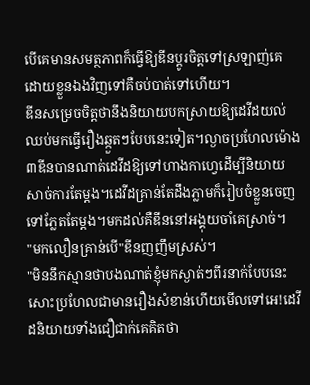បើគេមានសមត្ថភាពក៏ធ្វើឱ្យឌីនប្តូរចិត្តទៅស្រឡាញ់គេដោយខ្លួនឯងវិញទៅគឺចប់បាត់ទៅហើយ។
ឌីនសម្រេចចិត្តថានឹងនិយាយបកស្រាយឱ្យដេវីដយល់ឈប់មកធ្វើរឿងឆ្កួតៗបែបនេះទៀត។ល្ងាចប្រហែលម៉ោង៣ឌីនបានណាត់ដេវីដឱ្យទៅហាងកាហ្វេដើម្បីនិយាយសាច់ការតែម្តង។ដេវីដគ្រាន់តែដឹងភ្លាមក៏រៀបចំខ្លួនចេញទៅភ្លែតតែម្តង។មកដល់គឺឌីននៅអង្គុយចាំគេស្រាច់។
"មកលឿនគ្រាន់បើ"ឌីនញញឹមស្រស់។
"មិននឹកស្មានថាបងណាត់ខ្ញុំមកស្ងាត់ៗពីរនាក់បែបនេះសោះប្រហែលជាមានរឿងសំខាន់ហើយមើលទៅអេ!ដេវីដនិយាយទាំងជឿជាក់គេគិតថា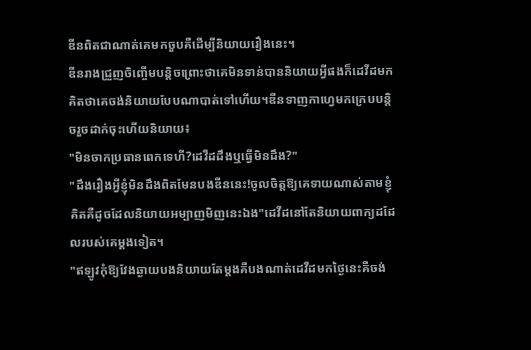ឌីនពិតជាណាត់គេមកចួបគឺដើម្បីនិយាយរឿងនេះ។
ឌីនរាងជ្រួញចិញ្ចើមបន្តិចព្រោះថាគេមិនទាន់បាននិយាយអ្វីផងក៏ដេវីដមកគិតថាគេចង់និយាយបែបណាបាត់ទៅហើយ។ឌីនទាញកាហ្វេមកក្រេបបន្តិចរួចដាក់ចុះហើយនិយាយ៖
"មិនចាកប្រធានពេកទេហី?ដេវីដដឹងឬធ្វើមិនដឹង?"
"ដឹងរឿងអ្វីខ្ញុំមិនដឹងពិតមែនបងឌីននេះ!ចូលចិត្តឱ្យគេទាយណាស់តាមខ្ញុំគិតគឺដូចដែលនិយាយអម្បាញមិញនេះឯង"ដេវីដនៅតែនិយាយពាក្យដដែលរបស់គេម្តងទៀត។
"ឥឡូវកុំឱ្យវែងឆ្ងាយបងនិយាយតែម្តងគឺបងណាត់ដេវីដមកថ្ងៃនេះគឺចង់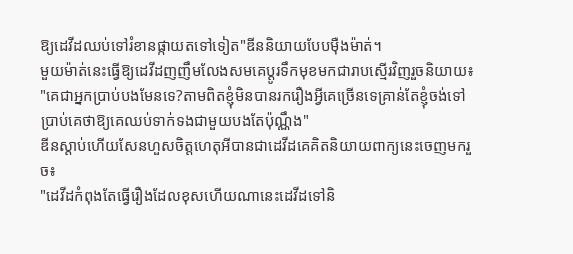ឱ្យដេវីដឈប់ទៅរំខានផ្កាយតទៅទៀត"ឌីននិយាយបែបមុឺងម៉ាត់។
មួយម៉ាត់នេះធ្វើឱ្យដេវីដញញឹមលែងសមគេប្តូរទឹកមុខមកជារាបស្មើរវិញរួចនិយាយ៖
"គេជាអ្នកប្រាប់បងមែនទេ?តាមពិតខ្ញុំមិនបានរករឿងអ្វីគេច្រើនទេគ្រាន់តែខ្ញុំចង់ទៅប្រាប់គេថាឱ្យគេឈប់ទាក់ទងជាមួយបងតែប៉ុណ្ណឹង"
ឌីនស្តាប់ហើយសែនហួសចិត្តហេតុអីបានជាដេវីដគេគិតនិយាយពាក្យនេះចេញមករួច៖
"ដេវីដកំពុងតែធ្វើរឿងដែលខុសហើយណានេះដេវីដទៅនិ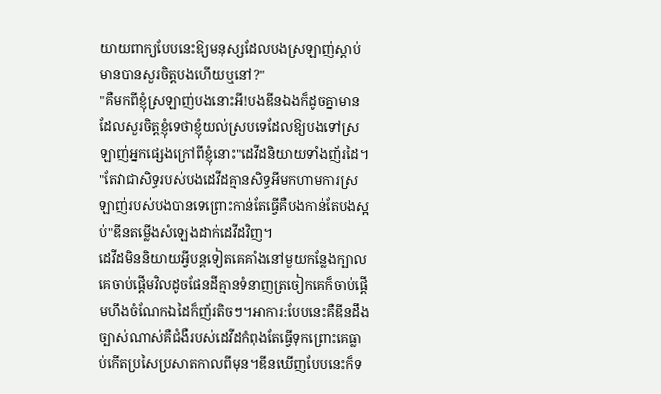យាយពាក្យបែបនេះឱ្យមនុស្សដែលបងស្រឡាញ់ស្តាប់មានបានសួរចិត្តបងហើយឬនៅ?"
"គឺមកពីខ្ញុំស្រឡាញ់បងនោះអី!បងឌីនឯងក៏ដូចគ្នាមានដែលសួរចិត្តខ្ញុំទេថាខ្ញុំយល់ស្របទេដែលឱ្យបងទៅស្រឡាញ់អ្នកផ្សេងក្រៅពីខ្ញុំនោះ"ដេវីដនិយាយទាំងញ័រដៃ។
"តែវាជាសិទ្ធរបស់បងដេវីដគ្មានសិទ្ធអីមកហាមការស្រឡាញ់របស់បងបានទេព្រោះកាន់តែធ្វើគឺបងកាន់តែបងស្អប់"ឌីនតម្លើងសំឡេងដាក់ដេវីដវិញ។
ដេវីដមិននិយាយអ្វីបន្តទៀតគេគាំងនៅមួយកន្លែងក្បាលគេចាប់ផ្តើមវិលដូចផែនដីគ្មានទំនាញត្រចៀកគេក៏ចាប់ផ្តើមហឹងចំណែកឯដៃក៏ញ័រតិចៗ។អាការ:បែបនេះគឺឌីនដឹងច្បាស់ណាស់គឺជំងឺរបស់ដេវីដកំពុងតែធ្វើទុកព្រោះគេធ្លាប់កើតប្រសៃប្រសាតកាលពីមុន។ឌីនឃើញបែបនេះក៏ទ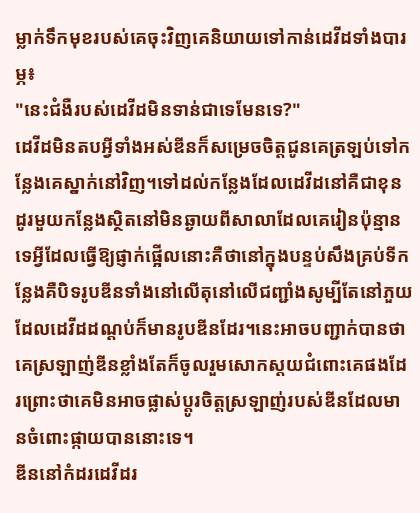ម្លាក់ទឹកមុខរបស់គេចុះវិញគេនិយាយទៅកាន់ដេវីដទាំងបារម្ភ៖
"នេះជំងឺរបស់ដេវីដមិនទាន់ជាទេមែនទេ?"
ដេវីដមិនតបអ្វីទាំងអស់ឌីនក៏សម្រេចចិត្តជូនគេត្រឡប់ទៅកន្លែងគេស្នាក់នៅវិញ។ទៅដល់កន្លែងដែលដេវីដនៅគឺជាខុនដូរមួយកន្លែងស្ថិតនៅមិនឆ្ងាយពីសាលាដែលគេរៀនប៉ុន្មានទេអ្វីដែលធ្វើឱ្យផ្ញាក់ផ្អើលនោះគឺថានៅក្នុងបន្ទប់សឹងគ្រប់ទីកន្លែងគឺបិទរូបឌីនទាំងនៅលើតុនៅលើជញ្ជាំងសូម្បីតែនៅភួយដែលដេវីដដណ្តប់ក៏មានរូបឌីនដែរ។នេះអាចបញ្ជាក់បានថាគេស្រឡាញ់ឌីនខ្លាំងតែក៏ចូលរួមសោកស្តយជំពោះគេផងដែរព្រោះថាគេមិនអាចផ្លាស់ប្តូរចិត្តស្រឡាញ់របស់ឌីនដែលមានចំពោះផ្កាយបាននោះទេ។
ឌីននៅកំដរដេវីដរ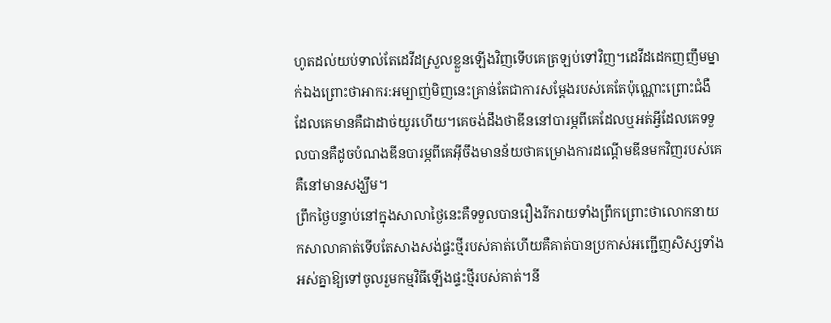ហូតដល់យប់ទាល់តែដេវីដស្រួលខ្លួនឡើងវិញទើបគេត្រឡប់ទៅវិញ។ដេវីដដេកញញឹមម្នាក់ឯងព្រោះថាអាករ:អម្បាញ់មិញនេះគ្រាន់តែជាការសម្តែងរបស់គេតែប៉ុណ្ណោះព្រោះជំងឺដែលគេមានគឺជាដាច់យូរហើយ។គេចង់ដឹងថាឌីននៅបារម្ភពីគេដែលឬអត់អ្វីដែលគេទទួលបានគឺដូចបំណងឌីនបារម្ភពីគេអ៊ីចឹងមានន័យថាគម្រោងការដណ្តើមឌីនមកវិញរបស់គេគឺនៅមានសង្ឃឹម។
ព្រឹកថ្ងៃបន្ទាប់នៅក្នុងសាលាថ្ងៃនេះគឺទទួលបានរឿងរីករាយទាំងព្រឹកព្រោះថាលោកនាយកសាលាគាត់ទើបតែសាងសង់ផ្ទះថ្មីរបស់គាត់ហើយគឺគាត់បានប្រកាស់អញ្ជើញសិស្សទាំងអស់គ្នាឱ្យទៅចូលរួមកម្មវិធីឡើងផ្ទះថ្មីរបស់គាត់។នី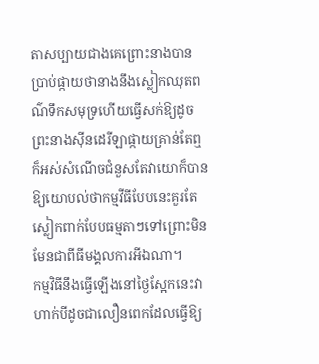តាសប្បាយជាងគេព្រោះនាងបានប្រាប់ផ្កាយថានាងនឹងស្លៀកឈុតពណ៌ទឹកសមុទ្រហើយធ្វើសក់ឱ្យដូចព្រះនាងសុីនដេរីឡាផ្កាយគ្រាន់តែឮក៏អស់សំណើចជំនួសតែវាយោក៏បានឱ្យយោបល់ថាកម្មវីធីបែបនេះគួរតែស្លៀកពាក់បែបធម្មតាៗទៅព្រោះមិនមែនជាពីធីមង្គលការអីឯណា។
កម្មវិធីនឹងធ្វើឡើងនៅថ្ងៃស្អែកនេះវាហាក់បីដូចជាលឿនពេកដែលធ្វើឱ្យ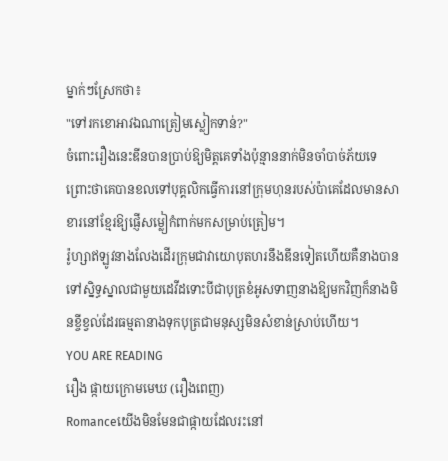ម្នាក់ៗស្រែកថា៖
"ទៅរកខោអាវឯណាត្រៀមស្លៀកទាន់?"
ចំពោះរឿងនេះឌីនបានប្រាប់ឱ្យមិត្តគេទាំងប៉ុន្មាននាក់មិនចាំបាច់ភ័យទេព្រោះថាគេបានខលទៅបុគ្គលិកធ្វើការនៅក្រុមហុនរបស់ប៉ាគេដែលមានសាខារនៅខ្មែរឱ្យផ្ញើសម្លៀកំពាក់មកសម្រាប់ត្រៀម។
រ៉ូហ្សាឥឡូវនាងលែងដើរក្រុមជាវាយោបុតហរនឹងឌីនទៀតហើយគឺនាងបានទៅស្និទ្ធស្នាលជាមួយដេវីដទោះបីជាបុត្រខំអូសទាញនាងឱ្យមកវិញក៏នាងមិនខ្ចីខ្វល់ដែរធម្មតានាងទុកបុត្រជាមនុស្សមិនសំខាន់ស្រាប់ហើយ។
YOU ARE READING
រឿង ផ្កាយក្រោមមេឃ (រឿងពេញ)
Romanceយើងមិនមែនជាផ្កាយដែលរះនៅ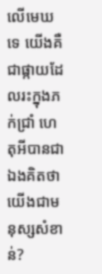លើមេឃទេ យើងគឺជាផ្កាយដែលរះក្នុងភក់ជ្រាំ ហេតុអីបានជាឯងគិតថាយើងជាមនុស្សសំខាន់?